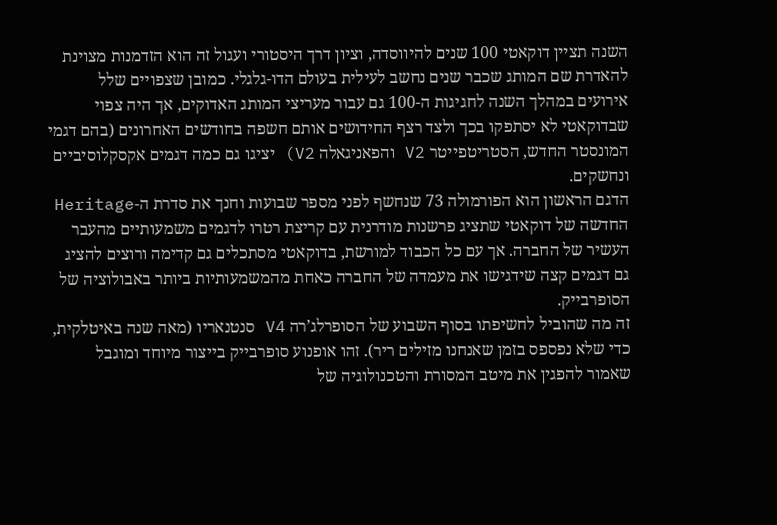השנה תציין דוקאטי 100 שנים להיווסדה, וציון דרך היסטורי ועגול זה הוא הזדמנות מצוינת להאדרת שם המותג שכבר שנים נחשב לעילית בעולם הדו-גלגלי. כמובן שצפויים שלל אירועים במהלך השנה לחגיגות ה-100 גם עבור מעריצי המותג האדוקים, אך היה צפוי שבדוקאטי לא יסתפקו בכך ולצד רצף החידושים אותם חשפה בחודשים האחרונים (בהם דגמי המונסטר החדש, הסטריטפייטר V2 והפאניגאלה V2) יציגו גם כמה דגמים אקסקלוסיביים ונחשקים.
הדגם הראשון הוא הפורמולה 73 שנחשף לפני מספר שבועות וחנך את סדרת ה-Heritage החדשה של דוקאטי שתציג פרשנות מודרנית עם קריצת רטרו לדגמים משמעותיים מהעבר העשיר של החברה. אך עם כל הכבוד למורשת, בדוקאטי מסתכלים גם קדימה ורוצים להציג גם דגמים קצה שידגישו את מעמדה של החברה כאחת מהמשמעותיות ביותר באבולוציה של הסופרבייק.
זה מה שהוביל לחשיפתו בסוף השבוע של הסופרלג’רה V4 סנטנאריו (מאה שנה באיטלקית, כדי שלא נפספס בזמן שאנחנו מזילים ריר). זהו אופנוע סופרבייק בייצור מיוחד ומוגבל שאמור להפגין את מיטב המסורת והטכנולוגיה של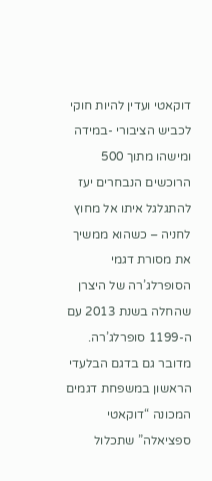דוקאטי ועדין להיות חוקי לכביש הציבורי -במידה ומישהו מתוך 500 הרוכשים הנבחרים יעז להתגלגל איתו אל מחוץ לחניה – כשהוא ממשיך את מסורת דגמי הסופרלג’רה של היצרן שהחלה בשנת 2013 עם ה-1199 סופרלג’רה.
מדובר גם בדגם הבלעדי הראשון במשפחת דגמים המכונה “דוקאטי ספציאלה” שתכלול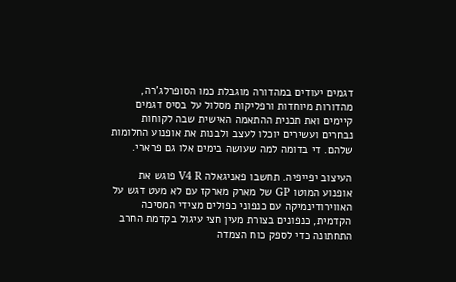דגמים יעודים במהדורה מוגבלת כמו הסופרלג’רה, מהדורות מיוחדות ורפליקות מסלול על בסיס דגמים קיימים ואת תכנית ההתאמה האישית שבה לקוחות נבחרים ועשירים יוכלו לעצב ולבנות את אופנוע החלומות שלהם. די בדומה למה שעושה בימים אלו גם פרארי.

העיצוב יפייפיה. תחשבו פאניגאלה V4 R פוגש את אופנוע המוטו GP של מארק מארקז עם לא מעט דגש על האווירודינמיקה עם כנפוני כפולים מצידי המסיכה הקדמית, כנפונים בצורת מעין חצי עיגול בקדמת החרב התחתונה כדי לספק כוח הצמדה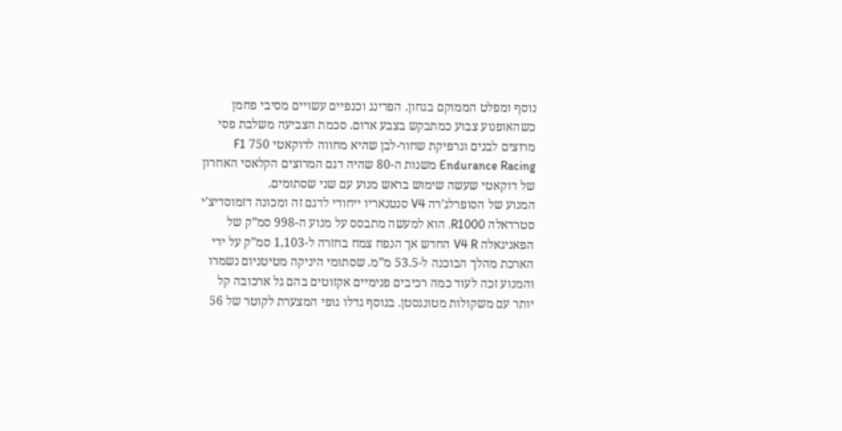נוסף ומפלט הממוקם בגחון. הפרינג וכנפיים עשויים מסיבי פחמן כשהאופנוע צבוע כמתבקש בצבע אדום. סכמת הצביעה משלבת פסי מרוצים לבנים וגרפיקת שחור-לבן שהיא מחווה לדוקאטי 750 F1 Endurance Racing משנות ה-80 שהיה דגם המרוצים הקלאסי האחרון של דוקאטי שעשה שימוש בראש מנוע עם שני שסתומים.
המנוע של הסופרלג’רה V4 סנטנאריו ייחודי לדגם זה ומכונה דזמוסדיצ’י סטרדאלה R1000. הוא למעשה מתבסס על מנוע ה-998 סמ”ק של הפאניגאלה V4 R החדש אך הנפח צמח בחזרה ל-1,103 סמ”ק על ידי הארכת מהלך הבוכנה ל-53.5 מ”מ. שסתומי היניקה מטיטניום נשמרו והמנוע זכה לעוד כמה רכיבים פנימיים אקזוטים בהם גל ארכובה קל יותר עם משקולות מטונגסטן. בנוסף גדלו גופי המצערת לקוטר של 56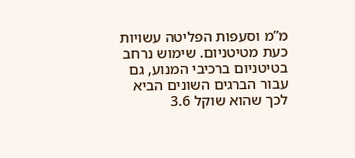מ”מ וסעפות הפליטה עשויות כעת מטיטניום. שימוש נרחב בטיטניום ברכיבי המנוע, גם עבור הברגים השונים הביא לכך שהוא שוקל 3.6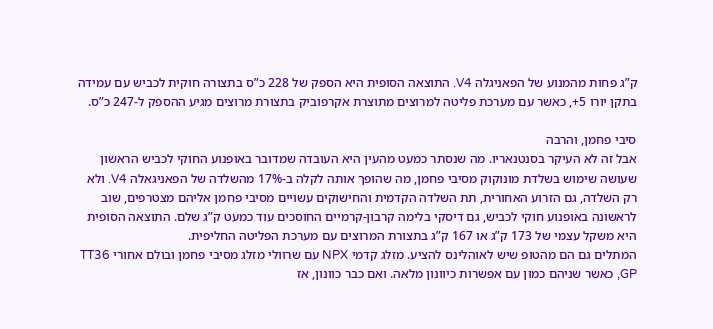ק”ג פחות מהמנוע של הפאניגלה V4. התוצאה הסופית היא הספק של 228 כ”ס בתצורה חוקית לכביש עם עמידה בתקן יורו 5+, כאשר עם מערכת פליטה למרוצים מתוצרת אקרפוביק בתצורת מרוצים מגיע ההספק ל-247 כ”ס.

סיבי פחמן, והרבה
אבל זה לא העיקר בסנטנאריו. מה שנסתר כמעט מהעין היא העובדה שמדובר באופנוע החוקי לכביש הראשון שעושה שימוש בשלדת מונוקוק מסיבי פחמן, מה שהופך אותה לקלה ב-17% מהשלדה של הפאניגאלה V4. ולא רק השלדה, גם הזרוע האחורית, תת השלדה הקדמית והחישוקים עשויים מסיבי פחמן אליהם מצטרפים, שוב לראשונה באופנוע חוקי לכביש, גם דיסקי בלימה קרבון-קרמיים החוסכים עוד כמעט ק”ג שלם. התוצאה הסופית היא משקל עצמי של 173 ק”ג או 167 ק”ג בתצורת המרוצים עם מערכת הפליטה החליפית.
המתלים גם הם מהטופ שיש לאוהלינס להציע. מזלג קדמי NPX עם שרוולי מזלג מסיבי פחמן ובולם אחורי TT36 GP, כאשר שניהם כמון עם אפשרות כיוונון מלאה. ואם כבר כוונון, אז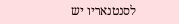לסנטנאריו יש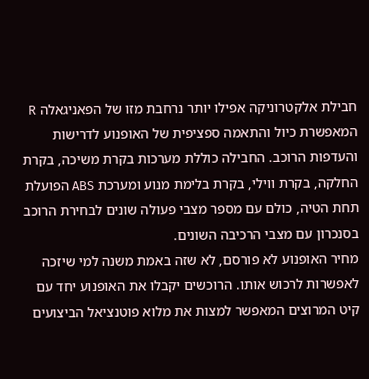חבילת אלקטרוניקה אפילו יותר נרחבת מזו של הפאניגאלה R המאפשרת כיול והתאמה ספציפית של האופנוע לדרישות והעדפות הרוכב. החבילה כוללת מערכות בקרת משיכה, בקרת החלקה, בקרת ווילי, בקרת בלימת מנוע ומערכת ABS הפועלת תחת הטיה, כולם עם מספר מצבי פעולה שונים לבחירת הרוכב בסנכרון עם מצבי הרכיבה השונים.
מחיר האופנוע לא פורסם, לא שזה באמת משנה למי שיזכה לאפשרות לרכוש אותו. הרוכשים יקבלו את האופנוע יחד עם קיט המרוצים המאפשר למצות את מלוא פוטנציאל הביצועים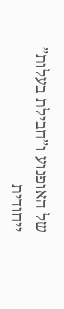של האופנוע ו”חבילת בעלות” ייחודית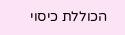הכוללת כיסוי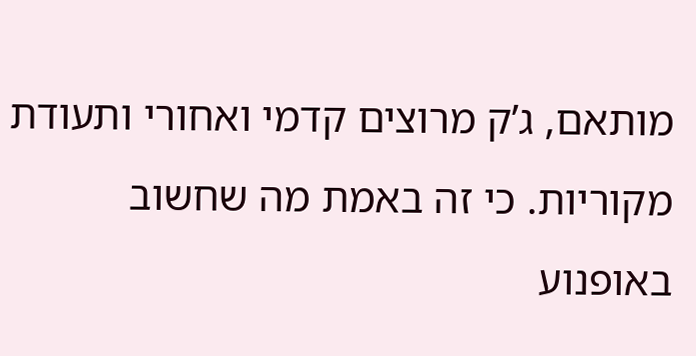מותאם, ג’ק מרוצים קדמי ואחורי ותעודת מקוריות. כי זה באמת מה שחשוב באופנוע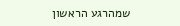שמהרגע הראשון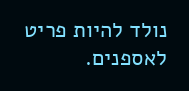נולד להיות פריט לאספנים.